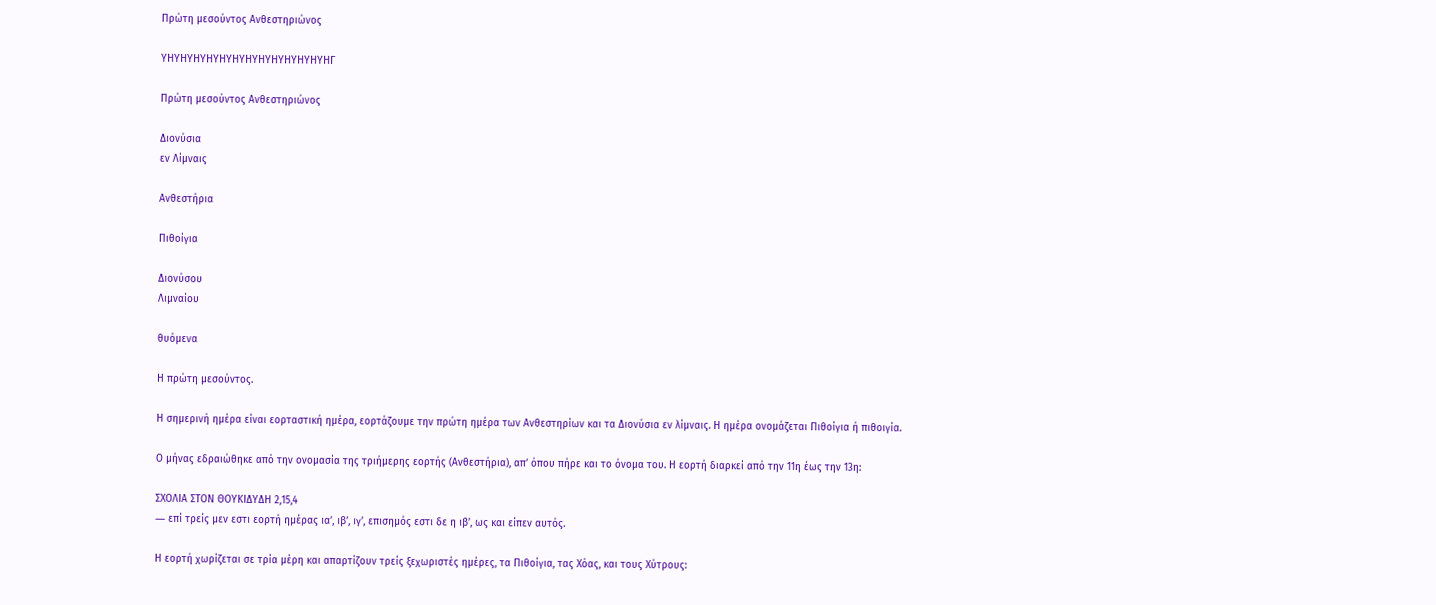Πρώτη μεσούντος Ανθεστηριώνος

ΥΗΥΗΥΗΥΗΥΗΥΗΥΗΥΗΥΗΥΗΥΗΥΗΥΗΓ

Πρώτη μεσούντος Ανθεστηριώνος

Διονύσια
εν Λίμναις

Ανθεστήρια

Πιθοίγια

Διονύσου
Λιμναίου

θυόμενα

Η πρώτη μεσούντος.

Η σημερινή ημέρα είναι εορταστική ημέρα, εορτάζουμε την πρώτη ημέρα των Ανθεστηρίων και τα Διονύσια εν λίμναις. Η ημέρα ονομάζεται Πιθοίγια ή πιθοιγία.

Ο μήνας εδραιώθηκε από την ονομασία της τριήμερης εορτής (Ανθεστήρια), απ’ όπου πήρε και το όνομα του. Η εορτή διαρκεί από την 11η έως την 13η:

ΣΧΟΛΙΑ ΣΤΟΝ ΘΟΥΚΙΔΥΔΗ 2,15,4
― επί τρείς μεν εστι εορτή ημέρας ια’, ιβ’, ιγ’, επισημός εστι δε η ιβ’, ως και είπεν αυτός.

Η εορτή χωρίζεται σε τρία μέρη και απαρτίζουν τρείς ξεχωριστές ημέρες, τα Πιθοίγια, τας Χόας, και τους Χύτρους: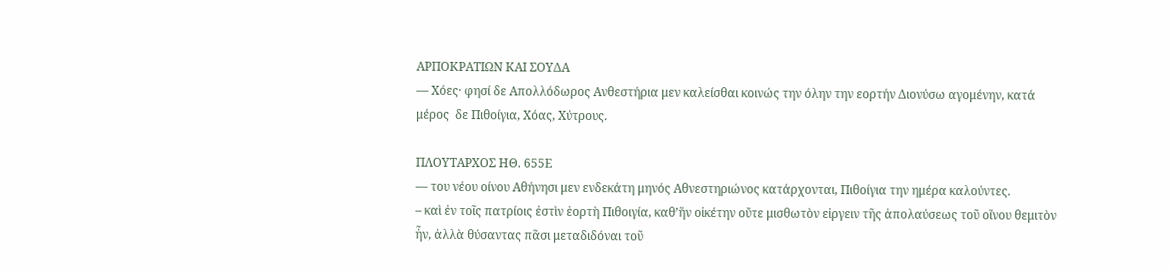ΑΡΠΟΚΡΑΤΙΩΝ ΚΑΙ ΣΟΥΔΑ
― Χόες· φησί δε Απολλόδωρος Ανθεστήρια μεν καλείσθαι κοινώς την όλην την εορτήν Διονύσω αγομένην, κατά μέρος  δε Πιθοίγια, Χόας, Χύτρους.

ΠΛΟΥΤΑΡΧΟΣ ΗΘ. 655Ε
― του νέου οίνου Αθήνησι μεν ενδεκάτη μηνός Αθνεστηριώνος κατάρχονται, Πιθοίγια την ημέρα καλούντες.
– καὶ ἐν τοῖς πατρίοις ἐστὶν ἑορτὴ Πιθοιγία, καθ’ἥν οἰκέτην οὔτε μισθωτὸν εἰργειν τῆς ἀπολαύσεως τοῦ οἴνου θεμιτὸν ἦν, ἀλλὰ θύσαντας πᾶσι μεταδιδόναι τοῦ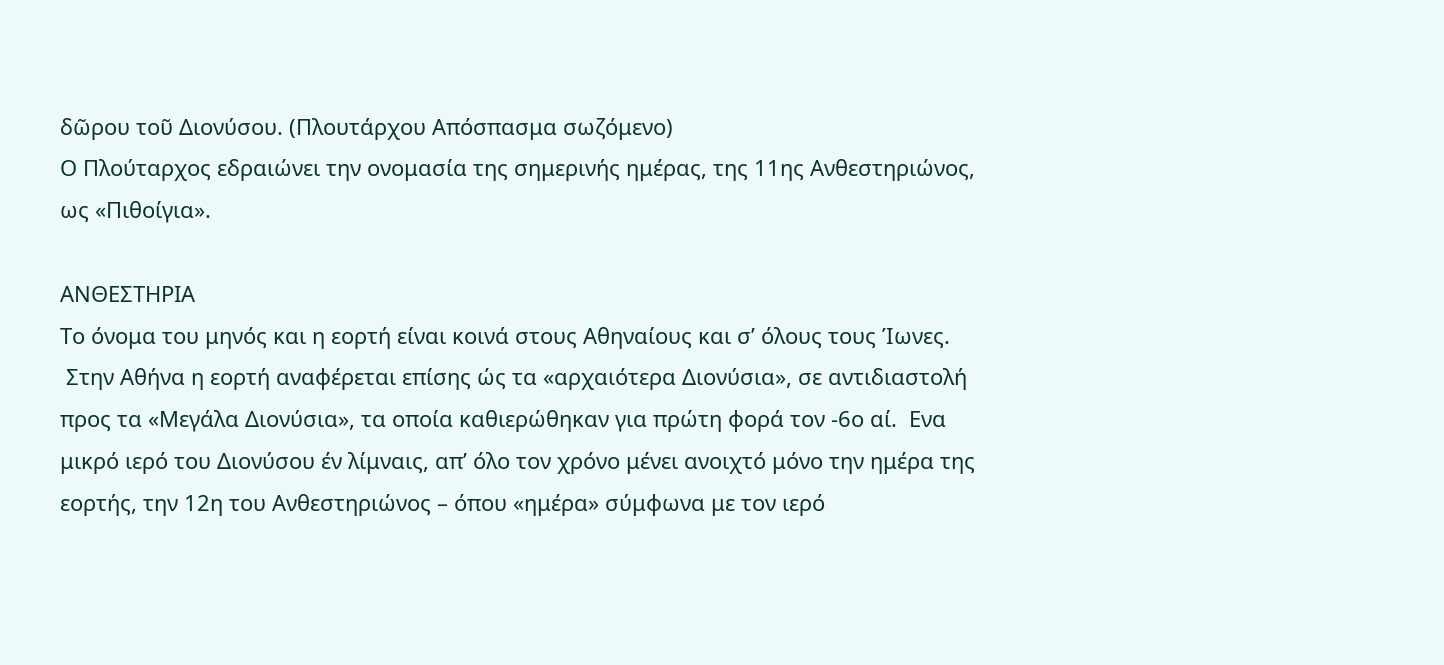δῶρου τοῦ Διονύσου. (Πλουτάρχου Απόσπασμα σωζόμενο)
Ο Πλούταρχος εδραιώνει την ονομασία της σημερινής ημέρας, της 11ης Ανθεστηριώνος, ως «Πιθοίγια».

ΑΝΘΕΣΤΗΡΙΑ
Το όνομα του μηνός και η εορτή είναι κοινά στους Αθηναίους και σ’ όλους τους Ίωνες.
 Στην Αθήνα η εορτή αναφέρεται επίσης ώς τα «αρχαιότερα Διονύσια», σε αντιδιαστολή προς τα «Μεγάλα Διονύσια», τα οποία καθιερώθηκαν για πρώτη φορά τον -6ο αί.  Ενα μικρό ιερό του Διονύσου έν λίμναις, απ’ όλο τον χρόνο μένει ανοιχτό μόνο την ημέρα της εορτής, την 12η του Ανθεστηριώνος – όπου «ημέρα» σύμφωνα με τον ιερό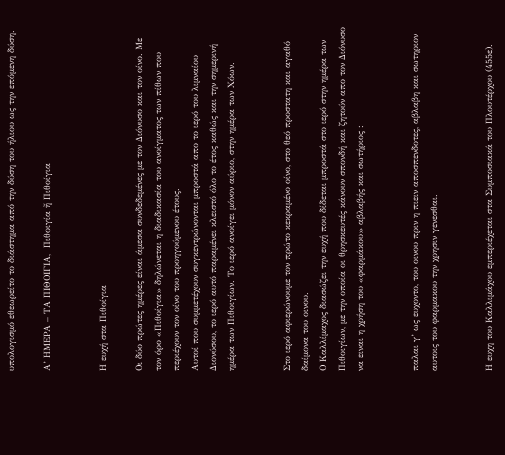υπολογισμό εθεωρείτο το διάστημα από την δύση του ήλιου ως την επόμενη δύση.

Α’ ΗΜΕΡΑ – ΤΑ ΠΙΘΟΙΓΙΑ,  Πιθοιγία ἤ Πιθοίγια


Η ευχή στα Πιθοίγια

Οι δύο πρώτες ημέρες είναι άμεσα συνδεδεμένες με τον Διόνυσο και τον οίνο. Με τον όρο «Πιθοίγια» δηλώνεται η διαδικασία του ανοίγματος των πίθων που περιέχουν τον οίνο του προηγούμενου έτους.
Αυτοί που συμμετέχουν συγκεντρώνονται μπροστά απο το ιερό του λιμναίου Διονύσου, το ιερό αυτό παραμένει κλειστό όλο το έτος καθώς και την σημερινή ημέρα των Πιθοιγίων. Το ιερό ανοίγει μόνον αύριο, στην ημέρα των Χόων.


Στο ιερό αφιερώνουμε τον πρώτο κεκραμένο οίνο, στο θεό προστατη και αγαθό δαίμονα του οινου.
Ο Καλλίμαχος διασώζει την ευχή που δίδεται μπροστά στο ιερό στην ημέρα των Πιθοιγίων, με την οποία οι θρησκευτές κάνουν σπονδή και ζητούν απο τον Διόνυσο να ειναι η χρήση του «φαρμάκου» αβλαβής και σωτήριος :


παλαι γ’ ως ευχοντο, του οινου πριν η πιειν αποσπενδοτες, αβλαβη και σωτηριον αυτοις του φαρμακου την χρησιν γενεσθαι.


Η ευχη του Καλλιμάχου εμπεριέχεται στα Συμποσιακά του Πλουτέρχου (455ε).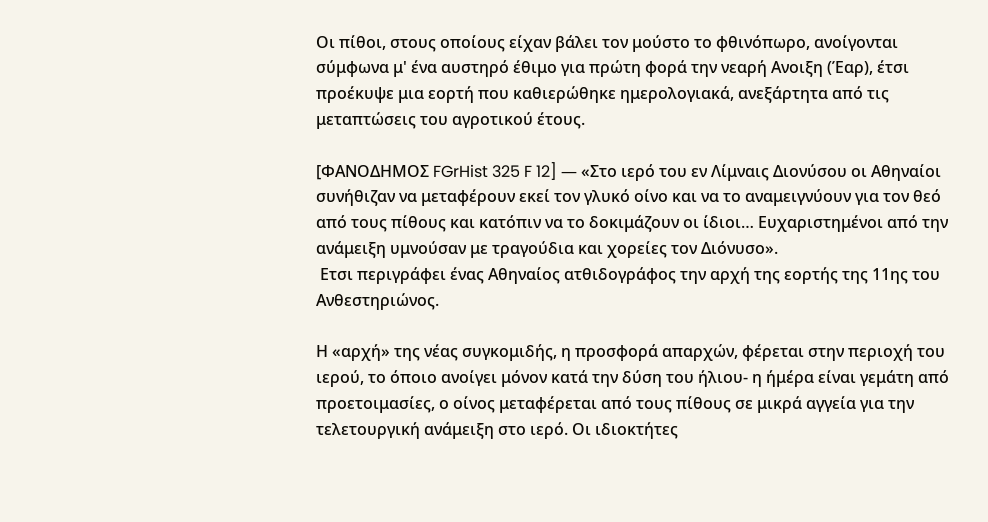Οι πίθοι, στους οποίους είχαν βάλει τον μούστο το φθινόπωρο, ανοίγονται σύμφωνα μ' ένα αυστηρό έθιμο για πρώτη φορά την νεαρή Ανοιξη (Έαρ), έτσι προέκυψε μια εορτή που καθιερώθηκε ημερολογιακά, ανεξάρτητα από τις μεταπτώσεις του αγροτικού έτους.

[ΦΑΝΟΔΗΜΟΣ FGrHist 325 F 12] ― «Στο ιερό του εν Λίμναις Διονύσου οι Αθηναίοι συνήθιζαν να μεταφέρουν εκεί τον γλυκό οίνο και να το αναμειγνύουν για τον θεό από τους πίθους και κατόπιν να το δοκιμάζουν οι ίδιοι… Ευχαριστημένοι από την ανάμειξη υμνούσαν με τραγούδια και χορείες τον Διόνυσο».
 Ετσι περιγράφει ένας Αθηναίος ατθιδογράφος την αρχή της εορτής της 11ης του Ανθεστηριώνος.

Η «αρχή» της νέας συγκομιδής, η προσφορά απαρχών, φέρεται στην περιοχή του ιερού, το όποιο ανοίγει μόνον κατά την δύση του ήλιου- η ήμέρα είναι γεμάτη από προετοιμασίες, ο οίνος μεταφέρεται από τους πίθους σε μικρά αγγεία για την τελετουργική ανάμειξη στο ιερό. Οι ιδιοκτήτες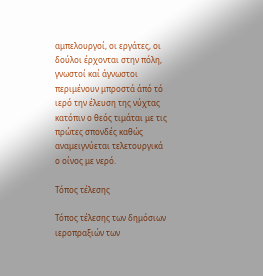αμπελουργοί, οι εργάτες, οι δούλοι έρχονται στην πόλη, γνωστοί καί άγνωστοι περιμένουν μπροστά άπό τό ιερό την έλευση της νύχτας κατόπιν ο θεός τιμάται με τις πρώτες σπονδές καθώς αναμειγνύεται τελετουργικά ο οίνος με νερό.

Τόπος τέλεσης

Τόπος τέλεσης των δημόσιων ιεροπραξιών των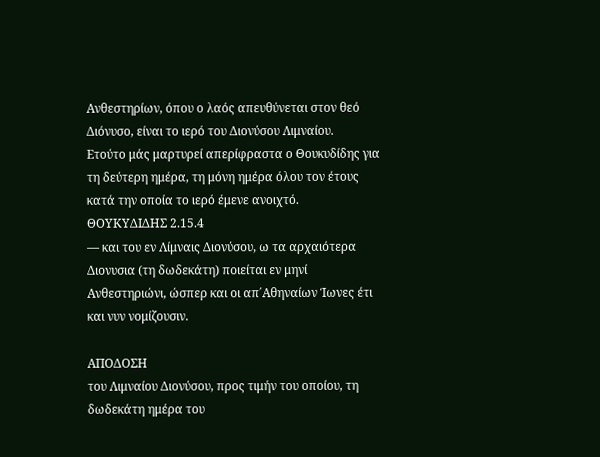Ανθεστηρίων, όπου ο λαός απευθύνεται στον θεό Διόνυσο, είναι το ιερό του Διονύσου Λιμναίου.
Ετούτο μάς μαρτυρεί απερίφραστα ο Θουκυδίδης για τη δεύτερη ημέρα, τη μόνη ημέρα όλου τον έτους κατά την οποία το ιερό έμενε ανοιχτό.
ΘΟΥΚΥΔΙΔΗΣ 2.15.4
― και του εν Λίμναις Διονύσου, ω τα αρχαιότερα Διονυσια (τη δωδεκάτη) ποιείται εν μηνί Ανθεστηριώνι, ώσπερ και οι απ΄Αθηναίων Ίωνες έτι και νυν νομίζουσιν.

ΑΠΟΔΟΣΗ
του Λιμναίου Διονύσου, προς τιμήν του οποίου, τη δωδεκάτη ημέρα του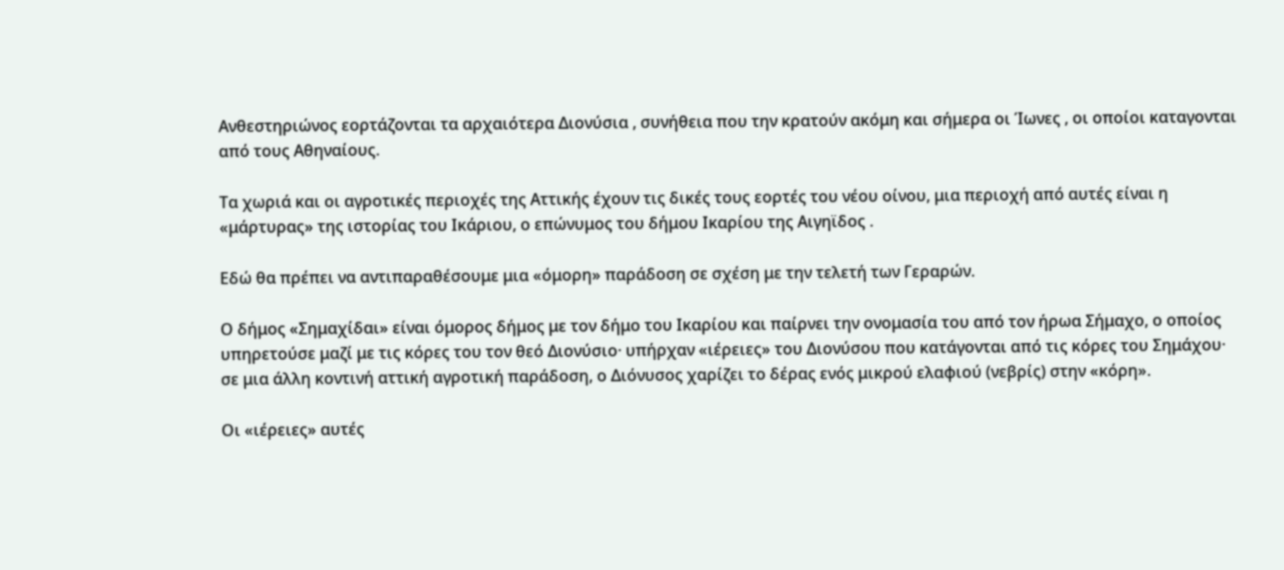Ανθεστηριώνος εορτάζονται τα αρχαιότερα Διονύσια , συνήθεια που την κρατούν ακόμη και σήμερα οι Ίωνες , οι οποίοι καταγονται από τους Αθηναίους.

Τα χωριά και οι αγροτικές περιοχές της Αττικής έχουν τις δικές τους εορτές του νέου οίνου, μια περιοχή από αυτές είναι η «μάρτυρας» της ιστορίας του Ικάριου, ο επώνυμος του δήμου Ικαρίου της Αιγηϊδος .

Εδώ θα πρέπει να αντιπαραθέσουμε μια «όμορη» παράδοση σε σχέση με την τελετή των Γεραρών.

Ο δήμος «Σημαχίδαι» είναι όμορος δήμος με τον δήμο του Ικαρίου και παίρνει την ονομασία του από τον ήρωα Σήμαχο, ο οποίος υπηρετούσε μαζί με τις κόρες του τον θεό Διονύσιο· υπήρχαν «ιέρειες» του Διονύσου που κατάγονται από τις κόρες του Σημάχου· σε μια άλλη κοντινή αττική αγροτική παράδοση, ο Διόνυσος χαρίζει το δέρας ενός μικρού ελαφιού (νεβρίς) στην «κόρη».

Οι «ιέρειες» αυτές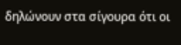δηλώνουν στα σίγουρα ότι οι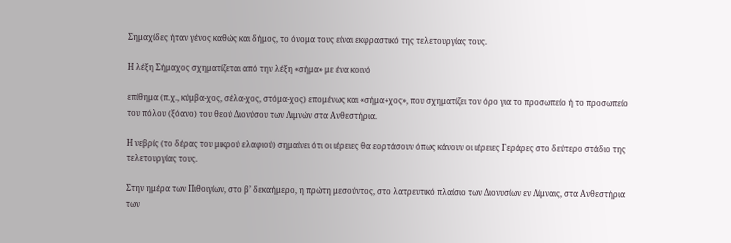Σημαχίδες ήταν γένος καθώς και δήμος, το όνομα τους είναι εκφραστικό της τελετουργίας τους.

Η λέξη Σήμαχος σχηματίζεται από την λέξη «σήμα» με ένα κοινό

επίθημα (π.χ., κύμβα-χος, σέλα-χος, στόμα-χος) επομένως και «σήμα+χος», που σχηματίζει τον όρο για το προσωπείο ή το προσωπείο του πόλου (ξόανο) του θεού Διονύσου των Λιμνών στα Ανθεστήρια.

Η νεβρίς (το δέρας του μικρού ελαφιού) σημαίνει ότι οι ιέρειες θα εορτάσουν όπως κάνουν οι ιέρειες Γεράρες στο δεύτερο στάδιο της τελετουργίας τους.

Στην ημέρα των Πιθοιγίων, στο β’ δεκαήμερο, η πρώτη μεσούντος, στο λατρευτικό πλαίσιο των Διονυσίων εν Λίμναις, στα Ανθεστήρια των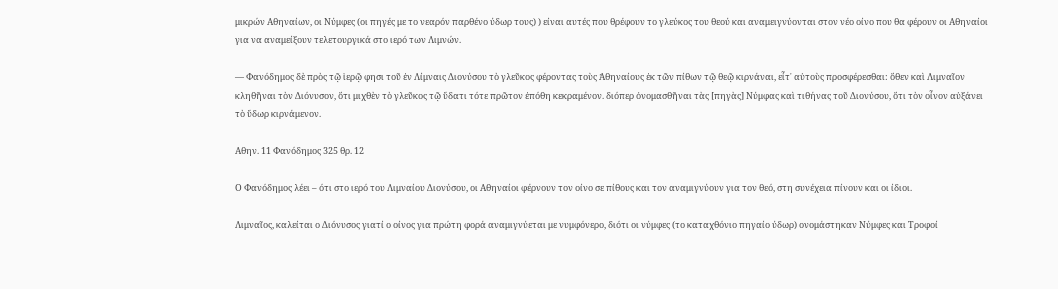μικρών Αθηναίων, οι Νύμφες (οι πηγές με το νεαρόν παρθένο ύδωρ τους) ) είναι αυτές που θρέφουν το γλεύκος του θεού και αναμειγνύονται στον νέο οίνο που θα φέρουν οι Αθηναίοι για να αναμείξουν τελετουργικά στο ιερό των Λιμνών.

― Φανόδημος δὲ πρὸς τῷ ἱερῷ φησι τοῦ ἐν Λίμναις Διονύσου τὸ γλεῦκος φέροντας τοὺς Ἀθηναίους ἐκ τῶν πίθων τῷ θεῷ κιρνάναι, εἶτ᾽ αὐτοὺς προσφέρεσθαι: ὅθεν καὶ Λιμναῖον κληθῆναι τὸν Διόνυσον, ὅτι μιχθὲν τὸ γλεῦκος τῷ ὕδατι τότε πρῶτον ἐπόθη κεκραμένον. διόπερ ὀνομασθῆναι τὰς [πηγὰς] Νύμφας καὶ τιθήνας τοῦ Διονύσου, ὅτι τὸν οἶνον αὐξάνει τὸ ὕδωρ κιρνάμενον.

Αθην. 11 Φανόδημος 325 θρ. 12

Ο Φανόδημος λέει – ότι στο ιερό του Λιμναίου Διονύσου, οι Αθηναίοι φέρνουν τον οίνο σε πίθους και τον αναμιγνύουν για τον θεό, στη συνέχεια πίνουν και οι ίδιοι.

Λιμναῖος, καλείται ο Διόνυσος γιατί ο οίνος για πρώτη φορά αναμιγνύεται με νυμφόνερο, διότι οι νύμφες (το καταχθόνιο πηγαίο ύδωρ) ονομάστηκαν Νύμφες και Τροφοί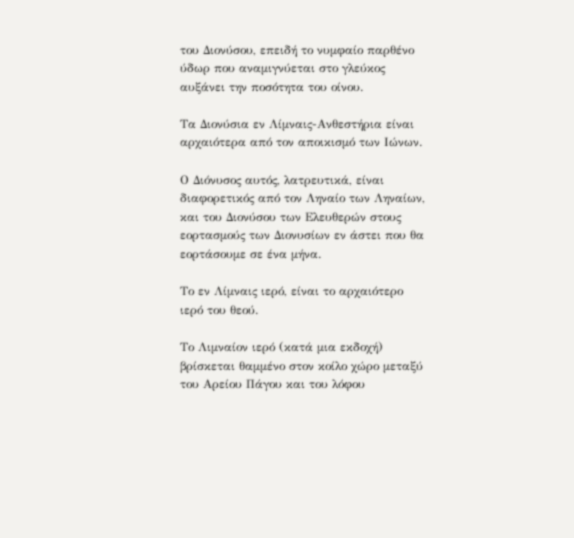του Διονύσου, επειδή το νυμφαίο παρθένο ύδωρ που αναμιγνύεται στο γλεύκος αυξάνει την ποσότητα του οίνου.

Τα Διονύσια εν Λίμναις-Ανθεστήρια είναι αρχαιότερα από τον αποικισμό των Ιώνων.

Ο Διόνυσος αυτός, λατρευτικά, είναι διαφορετικός από τον Ληναίο των Ληναίων, και του Διονύσου των Ελευθερών στους εορτασμούς των Διονυσίων εν άστει που θα εορτάσουμε σε ένα μήνα.

Το εν Λίμναις ιερό, είναι το αρχαιότερο ιερό του θεού.

Το Λιμναίον ιερό (κατά μια εκδοχή) βρίσκεται θαμμένο στον κοίλο χώρο μεταξύ του Αρείου Πάγου και του λόφου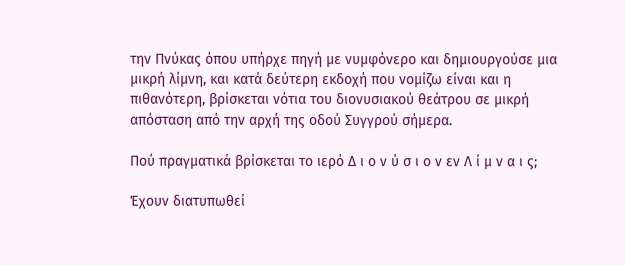την Πνύκας όπου υπήρχε πηγή με νυμφόνερο και δημιουργούσε μια μικρή λίμνη, και κατά δεύτερη εκδοχή που νομίζω είναι και η πιθανότερη, βρίσκεται νότια του διονυσιακού θεάτρου σε μικρή απόσταση από την αρχή της οδού Συγγρού σήμερα.

Πού πραγματικά βρίσκεται το ιερό Δ ι ο ν ύ σ ι ο ν εν Λ ί μ ν α ι ς;

Έχουν διατυπωθεί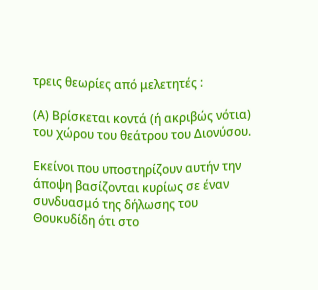τρεις θεωρίες από μελετητές :

(Α) Βρίσκεται κοντά (ή ακριβώς νότια) του χώρου του θεάτρου του Διονύσου.

Εκείνοι που υποστηρίζουν αυτήν την άποψη βασίζονται κυρίως σε έναν συνδυασμό της δήλωσης του Θουκυδίδη ότι στο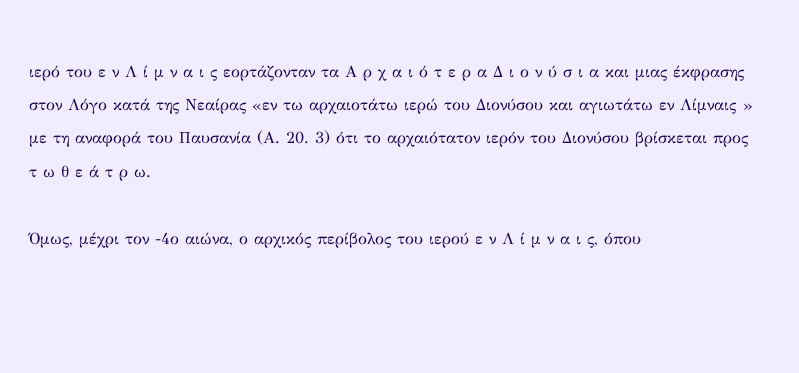ιερό του ε ν Λ ί μ ν α ι ς εορτάζονταν τα Α ρ χ α ι ό τ ε ρ α Δ ι ο ν ύ σ ι α και μιας έκφρασης στον Λόγο κατά της Νεαίρας «εν τω αρχαιοτάτω ιερώ του Διονύσου και αγιωτάτω εν Λίμναις » με τη αναφορά του Παυσανία (Α. 20. 3) ότι το αρχαιότατον ιερόν του Διονύσου βρίσκεται προς τ ω θ ε ά τ ρ ω.

Όμως, μέχρι τον -4ο αιώνα, ο αρχικός περίβολος του ιερού ε ν Λ ί μ ν α ι ς, όπου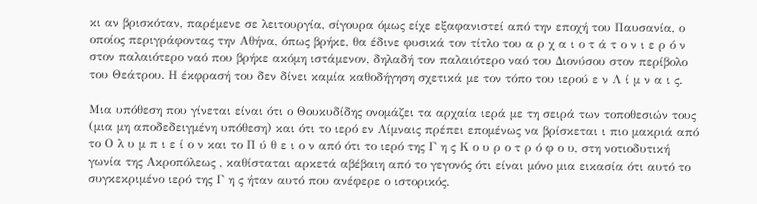κι αν βρισκόταν, παρέμενε σε λειτουργία, σίγουρα όμως είχε εξαφανιστεί από την εποχή του Παυσανία, ο οποίος περιγράφοντας την Αθήνα, όπως βρήκε, θα έδινε φυσικά τον τίτλο του α ρ χ α ι ο τ ά τ ο ν ι ε ρ ό ν στον παλαιότερο ναό που βρήκε ακόμη ιστάμενον, δηλαδή τον παλαιότερο ναό του Διονύσου στον περίβολο του Θεάτρου. Η έκφρασή του δεν δίνει καμία καθοδήγηση σχετικά με τον τόπο του ιερού ε ν Λ ί μ ν α ι ς.

Μια υπόθεση που γίνεται είναι ότι ο Θουκυδίδης ονομάζει τα αρχαία ιερά με τη σειρά των τοποθεσιών τους (μια μη αποδεδειγμένη υπόθεση) και ότι το ιερό εν Λίμναις πρέπει επομένως να βρίσκεται ι πιο μακριά από το Ο λ υ μ π ι ε ί ο ν και το Π ύ θ ε ι ο ν από ότι το ιερό της Γ η ς Κ ο υ ρ ο τ ρ ό φ ο υ, στη νοτιοδυτική γωνία της Ακροπόλεως , καθίσταται αρκετά αβέβαιη από το γεγονός ότι είναι μόνο μια εικασία ότι αυτό το συγκεκριμένο ιερό της Γ η ς ήταν αυτό που ανέφερε ο ιστορικός.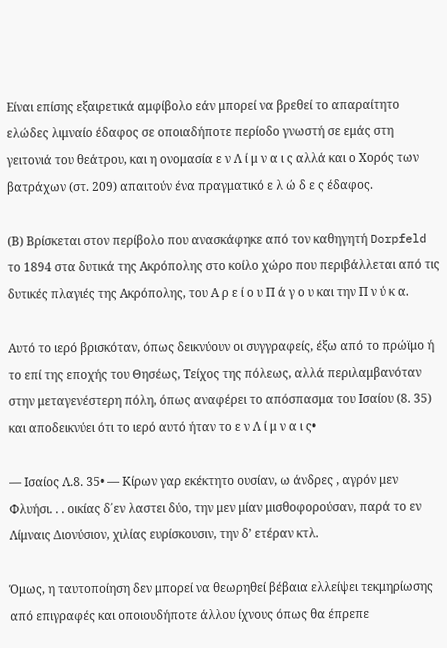Είναι επίσης εξαιρετικά αμφίβολο εάν μπορεί να βρεθεί το απαραίτητο ελώδες λιμναίο έδαφος σε οποιαδήποτε περίοδο γνωστή σε εμάς στη γειτονιά του θεάτρου, και η ονομασία ε ν Λ ί μ ν α ι ς αλλά και ο Χορός των βατράχων (στ. 209) απαιτούν ένα πραγματικό ε λ ώ δ ε ς έδαφος.

(Β) Βρίσκεται στον περίβολο που ανασκάφηκε από τον καθηγητή Dorpfeld το 1894 στα δυτικά της Ακρόπολης στο κοίλο χώρο που περιβάλλεται από τις δυτικές πλαγιές της Ακρόπολης, του Α ρ ε ί ο υ Π ά γ ο υ και την Π ν ύ κ α.

Αυτό το ιερό βρισκόταν, όπως δεικνύουν οι συγγραφείς, έξω από το πρώϊμο ή το επί της εποχής του Θησέως, Τείχος της πόλεως, αλλά περιλαμβανόταν στην μεταγενέστερη πόλη, όπως αναφέρει το απόσπασμα του Ισαίου (8. 35) και αποδεικνύει ότι το ιερό αυτό ήταν το ε ν Λ ί μ ν α ι ς•

― Ισαίος Λ.8. 35• ― Κίρων γαρ εκέκτητο ουσίαν, ω άνδρες , αγρόν μεν Φλυήσι. . . οικίας δ΄εν λαστει δύο, την μεν μίαν μισθοφορούσαν, παρά το εν Λίμναις Διονύσιον, χιλίας ευρίσκουσιν, την δ’ ετέραν κτλ.

Όμως, η ταυτοποίηση δεν μπορεί να θεωρηθεί βέβαια ελλείψει τεκμηρίωσης από επιγραφές και οποιουδήποτε άλλου ίχνους όπως θα έπρεπε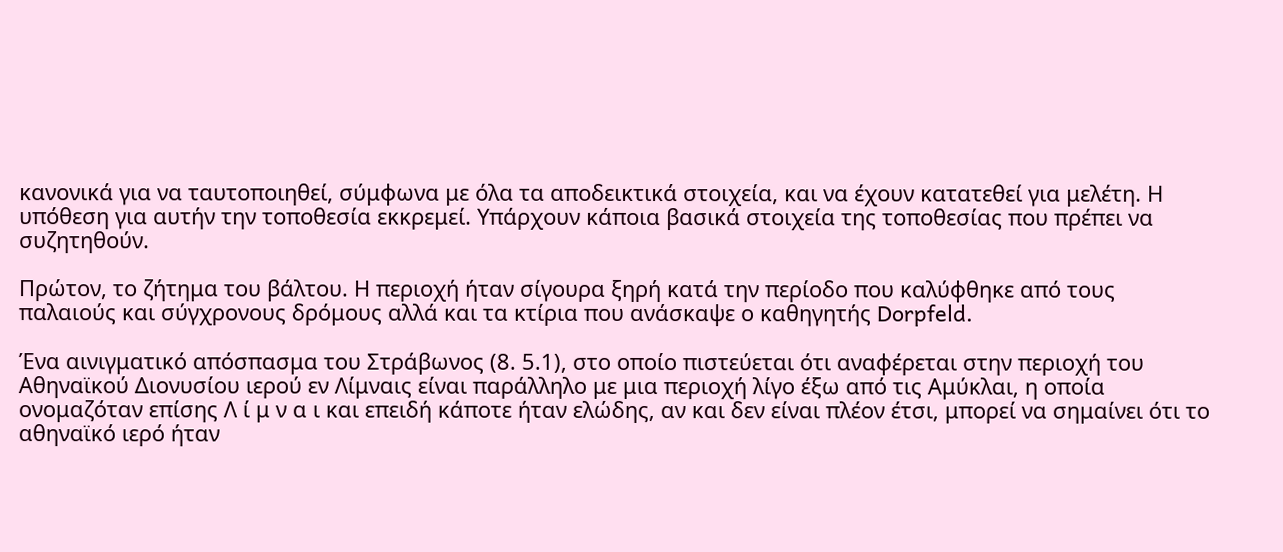κανονικά για να ταυτοποιηθεί, σύμφωνα με όλα τα αποδεικτικά στοιχεία, και να έχουν κατατεθεί για μελέτη. Η υπόθεση για αυτήν την τοποθεσία εκκρεμεί. Υπάρχουν κάποια βασικά στοιχεία της τοποθεσίας που πρέπει να συζητηθούν.

Πρώτον, το ζήτημα του βάλτου. Η περιοχή ήταν σίγουρα ξηρή κατά την περίοδο που καλύφθηκε από τους παλαιούς και σύγχρονους δρόμους αλλά και τα κτίρια που ανάσκαψε ο καθηγητής Dorpfeld.

Ένα αινιγματικό απόσπασμα του Στράβωνος (8. 5.1), στο οποίο πιστεύεται ότι αναφέρεται στην περιοχή του Αθηναϊκού Διονυσίου ιερού εν Λίμναις είναι παράλληλο με μια περιοχή λίγο έξω από τις Αμύκλαι, η οποία ονομαζόταν επίσης Λ ί μ ν α ι και επειδή κάποτε ήταν ελώδης, αν και δεν είναι πλέον έτσι, μπορεί να σημαίνει ότι το αθηναϊκό ιερό ήταν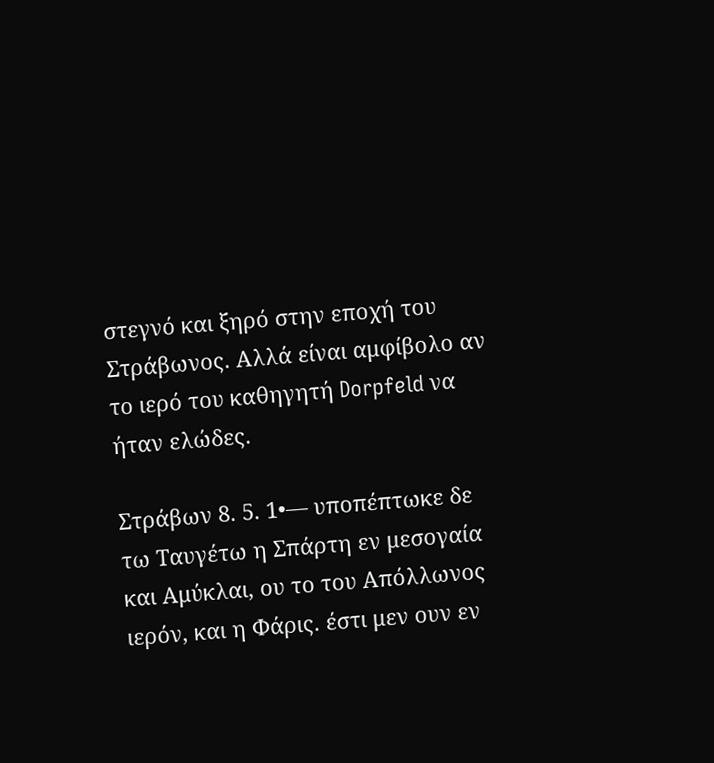στεγνό και ξηρό στην εποχή του Στράβωνος. Αλλά είναι αμφίβολο αν το ιερό του καθηγητή Dorpfeld να ήταν ελώδες.

Στράβων 8. 5. 1•― υποπέπτωκε δε τω Ταυγέτω η Σπάρτη εν μεσογαία και Αμύκλαι, ου το του Απόλλωνος ιερόν, και η Φάρις. έστι μεν ουν εν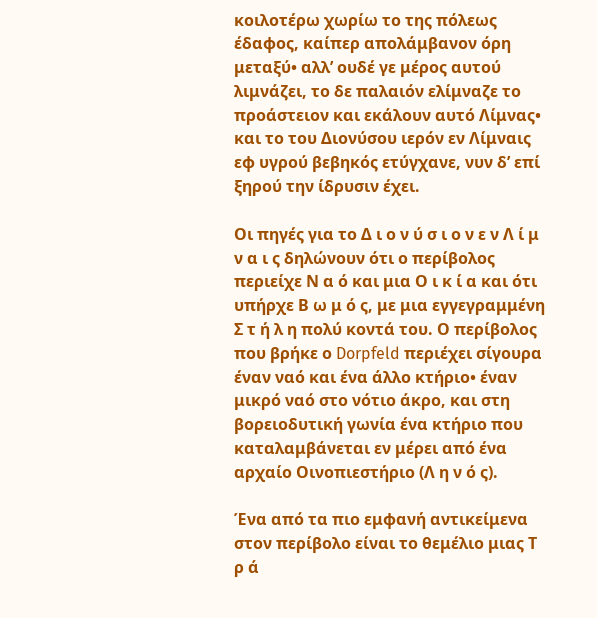κοιλοτέρω χωρίω το της πόλεως έδαφος, καίπερ απολάμβανον όρη μεταξύ• αλλ’ ουδέ γε μέρος αυτού λιμνάζει, το δε παλαιόν ελίμναζε το προάστειον και εκάλουν αυτό Λίμνας• και το του Διονύσου ιερόν εν Λίμναις εφ υγρού βεβηκός ετύγχανε, νυν δ’ επί ξηρού την ίδρυσιν έχει.

Οι πηγές για το Δ ι ο ν ύ σ ι ο ν ε ν Λ ί μ ν α ι ς δηλώνουν ότι ο περίβολος περιείχε Ν α ό και μια Ο ι κ ί α και ότι υπήρχε Β ω μ ό ς, με μια εγγεγραμμένη Σ τ ή λ η πολύ κοντά του. Ο περίβολος που βρήκε ο Dorpfeld περιέχει σίγουρα έναν ναό και ένα άλλο κτήριο• έναν μικρό ναό στο νότιο άκρο, και στη βορειοδυτική γωνία ένα κτήριο που καταλαμβάνεται εν μέρει από ένα αρχαίο Οινοπιεστήριο (Λ η ν ό ς).

Ένα από τα πιο εμφανή αντικείμενα στον περίβολο είναι το θεμέλιο μιας Τ ρ ά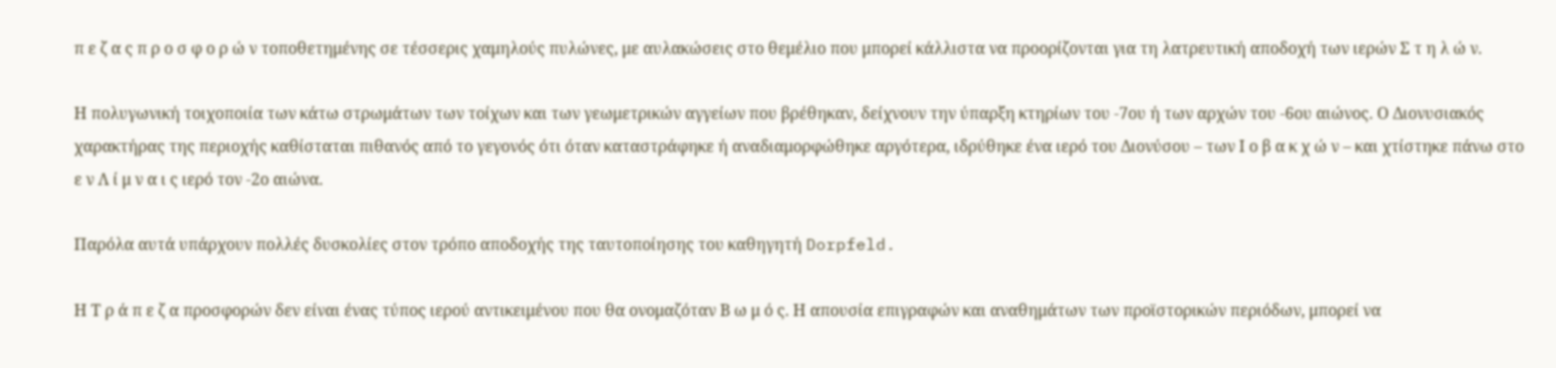π ε ζ α ς π ρ ο σ φ ο ρ ώ ν τοποθετημένης σε τέσσερις χαμηλούς πυλώνες, με αυλακώσεις στο θεμέλιο που μπορεί κάλλιστα να προορίζονται για τη λατρευτική αποδοχή των ιερών Σ τ η λ ώ ν.

Η πολυγωνική τοιχοποιία των κάτω στρωμάτων των τοίχων και των γεωμετρικών αγγείων που βρέθηκαν, δείχνουν την ύπαρξη κτηρίων του -7ου ή των αρχών του -6ου αιώνος. Ο Διονυσιακός χαρακτήρας της περιοχής καθίσταται πιθανός από το γεγονός ότι όταν καταστράφηκε ή αναδιαμορφώθηκε αργότερα, ιδρύθηκε ένα ιερό του Διονύσου – των Ι ο β α κ χ ώ ν – και χτίστηκε πάνω στο ε ν Λ ί μ ν α ι ς ιερό τον -2ο αιώνα.

Παρόλα αυτά υπάρχουν πολλές δυσκολίες στον τρόπο αποδοχής της ταυτοποίησης του καθηγητή Dorpfeld.

Η Τ ρ ά π ε ζ α προσφορών δεν είναι ένας τύπος ιερού αντικειμένου που θα ονομαζόταν Β ω μ ό ς. Η απουσία επιγραφών και αναθημάτων των προϊστορικών περιόδων, μπορεί να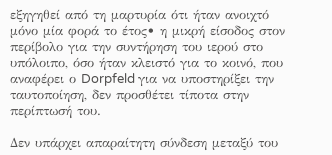εξηγηθεί από τη μαρτυρία ότι ήταν ανοιχτό μόνο μία φορά το έτος• η μικρή είσοδος στον περίβολο για την συντήρηση του ιερού στο υπόλοιπο, όσο ήταν κλειστό για το κοινό, που αναφέρει ο Dorpfeld για να υποστηρίξει την ταυτοποίηση, δεν προσθέτει τίποτα στην περίπτωσή του.

Δεν υπάρχει απαραίτητη σύνδεση μεταξύ του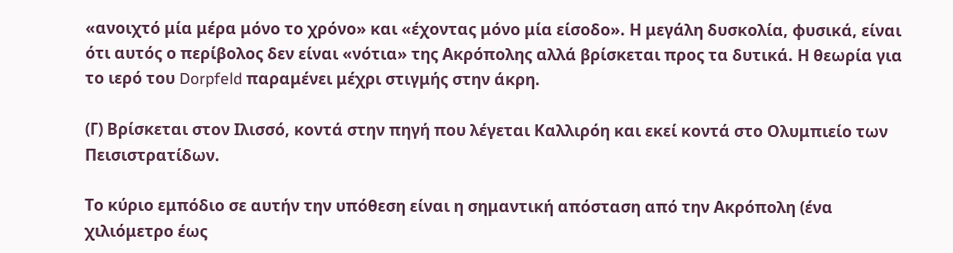«ανοιχτό μία μέρα μόνο το χρόνο» και «έχοντας μόνο μία είσοδο». Η μεγάλη δυσκολία, φυσικά, είναι ότι αυτός ο περίβολος δεν είναι «νότια» της Ακρόπολης αλλά βρίσκεται προς τα δυτικά. Η θεωρία για το ιερό του Dorpfeld παραμένει μέχρι στιγμής στην άκρη.

(Γ) Βρίσκεται στον Ιλισσό, κοντά στην πηγή που λέγεται Καλλιρόη και εκεί κοντά στο Ολυμπιείο των Πεισιστρατίδων.

Το κύριο εμπόδιο σε αυτήν την υπόθεση είναι η σημαντική απόσταση από την Ακρόπολη (ένα χιλιόμετρο έως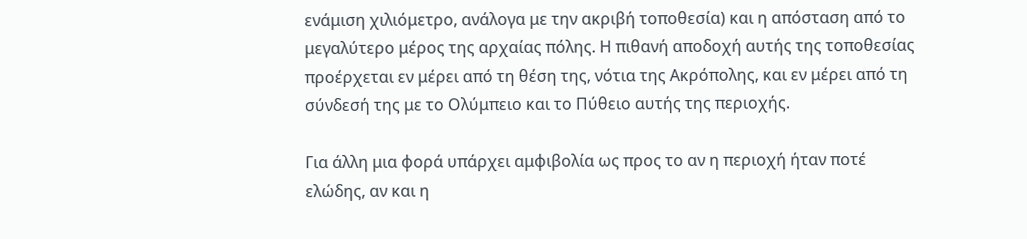ενάμιση χιλιόμετρο, ανάλογα με την ακριβή τοποθεσία) και η απόσταση από το μεγαλύτερο μέρος της αρχαίας πόλης. Η πιθανή αποδοχή αυτής της τοποθεσίας προέρχεται εν μέρει από τη θέση της, νότια της Ακρόπολης, και εν μέρει από τη σύνδεσή της με το Ολύμπειο και το Πύθειο αυτής της περιοχής.

Για άλλη μια φορά υπάρχει αμφιβολία ως προς το αν η περιοχή ήταν ποτέ ελώδης, αν και η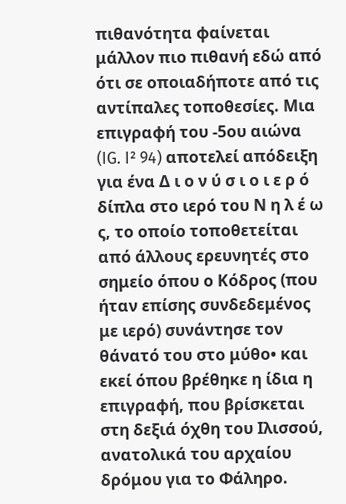πιθανότητα φαίνεται μάλλον πιο πιθανή εδώ από ότι σε οποιαδήποτε από τις αντίπαλες τοποθεσίες. Μια επιγραφή του -5ου αιώνα (IG. I² 94) αποτελεί απόδειξη για ένα Δ ι ο ν ύ σ ι ο ι ε ρ ό δίπλα στο ιερό του Ν η λ έ ω ς, το οποίο τοποθετείται από άλλους ερευνητές στο σημείο όπου ο Κόδρος (που ήταν επίσης συνδεδεμένος με ιερό) συνάντησε τον θάνατό του στο μύθο• και εκεί όπου βρέθηκε η ίδια η επιγραφή, που βρίσκεται στη δεξιά όχθη του Ιλισσού, ανατολικά του αρχαίου δρόμου για το Φάληρο.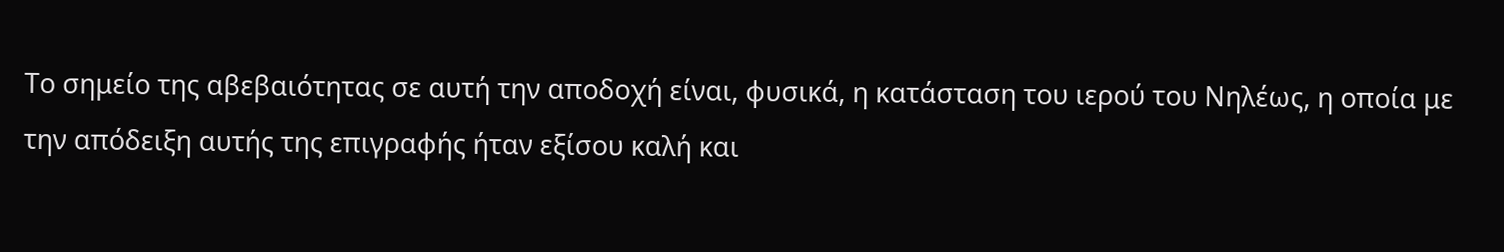Το σημείο της αβεβαιότητας σε αυτή την αποδοχή είναι, φυσικά, η κατάσταση του ιερού του Νηλέως, η οποία με την απόδειξη αυτής της επιγραφής ήταν εξίσου καλή και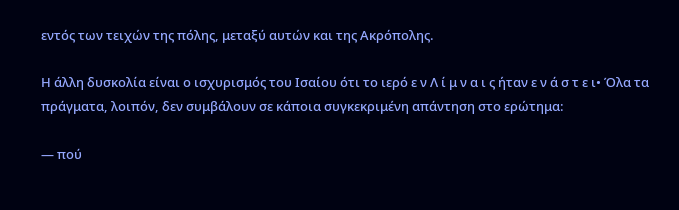εντός των τειχών της πόλης, μεταξύ αυτών και της Ακρόπολης.

Η άλλη δυσκολία είναι ο ισχυρισμός του Ισαίου ότι το ιερό ε ν Λ ί μ ν α ι ς ήταν ε ν ά σ τ ε ι• Όλα τα πράγματα, λοιπόν, δεν συμβάλουν σε κάποια συγκεκριμένη απάντηση στο ερώτημα:

― πού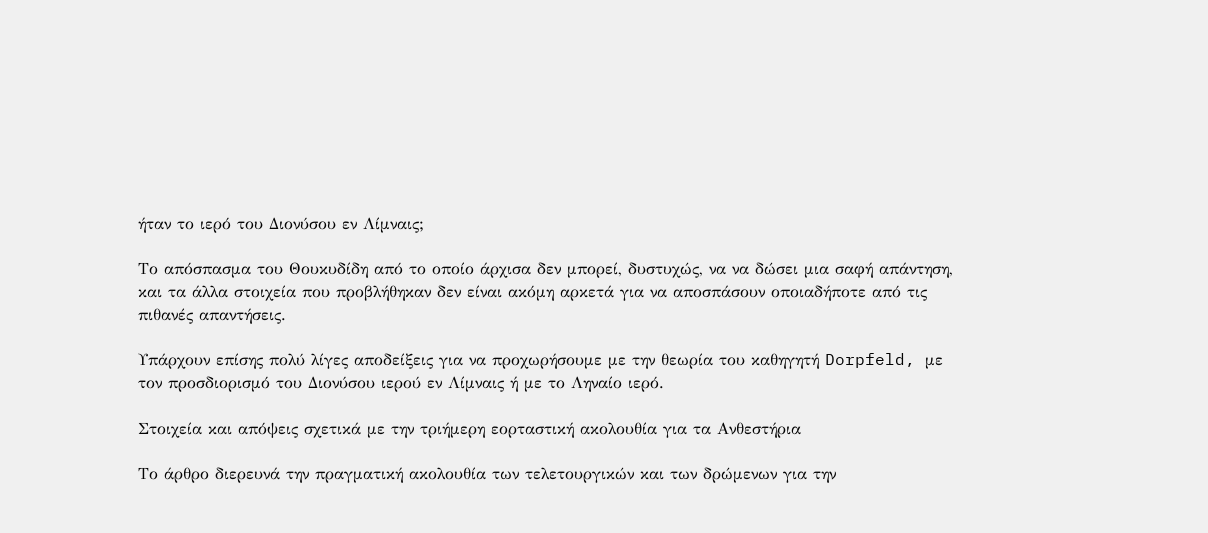ήταν το ιερό του Διονύσου εν Λίμναις;

Το απόσπασμα του Θουκυδίδη από το οποίο άρχισα δεν μπορεί, δυστυχώς, να να δώσει μια σαφή απάντηση, και τα άλλα στοιχεία που προβλήθηκαν δεν είναι ακόμη αρκετά για να αποσπάσουν οποιαδήποτε από τις πιθανές απαντήσεις.

Υπάρχουν επίσης πολύ λίγες αποδείξεις για να προχωρήσουμε με την θεωρία του καθηγητή Dorpfeld, με τον προσδιορισμό του Διονύσου ιερού εν Λίμναις ή με το Ληναίο ιερό.

Στοιχεία και απόψεις σχετικά με την τριήμερη εορταστική ακολουθία για τα Ανθεστήρια

Το άρθρο διερευνά την πραγματική ακολουθία των τελετουργικών και των δρώμενων για την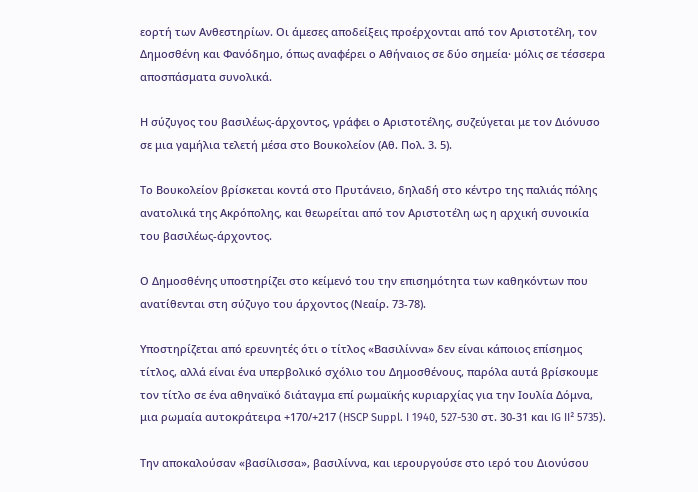εορτή των Ανθεστηρίων. Οι άμεσες αποδείξεις προέρχονται από τον Αριστοτέλη, τον Δημοσθένη και Φανόδημο, όπως αναφέρει ο Αθήναιος σε δύο σημεία· μόλις σε τέσσερα αποσπάσματα συνολικά.

Η σύζυγος του βασιλέως-άρχοντος, γράφει ο Αριστοτέλης, συζεύγεται με τον Διόνυσο σε μια γαμήλια τελετή μέσα στο Βουκολείον (Αθ. Πολ. 3. 5).

Το Βουκολείον βρίσκεται κοντά στο Πρυτάνειο, δηλαδή στο κέντρο της παλιάς πόλης ανατολικά της Ακρόπολης, και θεωρείται από τον Αριστοτέλη ως η αρχική συνοικία του βασιλέως-άρχοντος.

Ο Δημοσθένης υποστηρίζει στο κείμενό του την επισημότητα των καθηκόντων που ανατίθενται στη σύζυγο του άρχοντος (Νεαίρ. 73-78).

Υποστηρίζεται από ερευνητές ότι ο τίτλος «Βασιλίννα» δεν είναι κάποιος επίσημος τίτλος, αλλά είναι ένα υπερβολικό σχόλιο του Δημοσθένους, παρόλα αυτά βρίσκουμε τον τίτλο σε ένα αθηναϊκό διάταγμα επί ρωμαϊκής κυριαρχίας για την Ιουλία Δόμνα, μια ρωμαία αυτοκράτειρα +170/+217 (HSCP Suppl. I 1940, 527-530 στ. 30-31 και IG II² 5735).

Την αποκαλούσαν «βασίλισσα», βασιλίννα, και ιερουργούσε στο ιερό του Διονύσου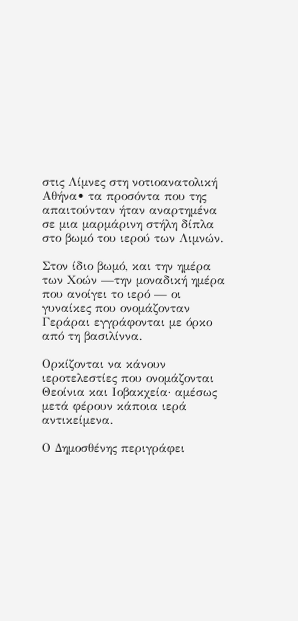στις Λίμνες στη νοτιοανατολική Αθήνα• τα προσόντα που της απαιτούνταν ήταν αναρτημένα σε μια μαρμάρινη στήλη δίπλα στο βωμό του ιερού των Λιμνών.

Στον ίδιο βωμό, και την ημέρα των Χοών —την μοναδική ημέρα που ανοίγει το ιερό — οι γυναίκες που ονομάζονταν Γεράραι εγγράφονται με όρκο από τη βασιλίννα.

Ορκίζονται να κάνουν ιεροτελεστίες που ονομάζονται Θεοίνια και Ιοβακχεία· αμέσως μετά φέρουν κάποια ιερά αντικείμενα.

Ο Δημοσθένης περιγράφει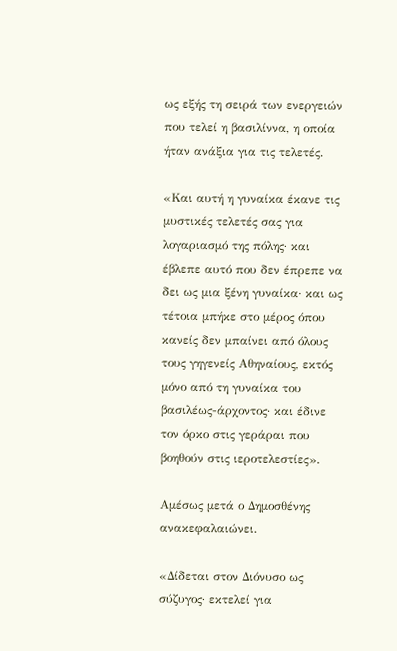ως εξής τη σειρά των ενεργειών που τελεί η βασιλίννα, η οποία ήταν ανάξια για τις τελετές.

«Και αυτή η γυναίκα έκανε τις μυστικές τελετές σας για λογαριασμό της πόλης· και έβλεπε αυτό που δεν έπρεπε να δει ως μια ξένη γυναίκα· και ως τέτοια μπήκε στο μέρος όπου κανείς δεν μπαίνει από όλους τους γηγενείς Αθηναίους, εκτός μόνο από τη γυναίκα του βασιλέως-άρχοντος· και έδινε τον όρκο στις γεράραι που βοηθούν στις ιεροτελεστίες».

Αμέσως μετά ο Δημοσθένης ανακεφαλαιώνει.

«Δίδεται στον Διόνυσο ως σύζυγος· εκτελεί για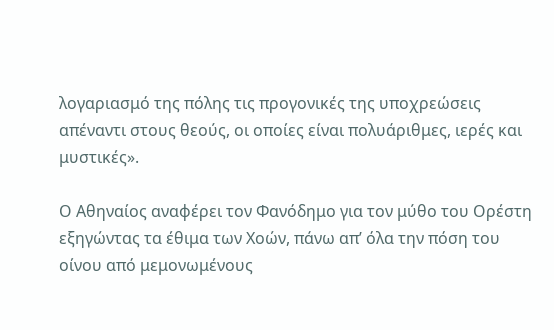λογαριασμό της πόλης τις προγονικές της υποχρεώσεις απέναντι στους θεούς, οι οποίες είναι πολυάριθμες, ιερές και μυστικές».

Ο Αθηναίος αναφέρει τον Φανόδημο για τον μύθο του Ορέστη εξηγώντας τα έθιμα των Χοών, πάνω απ’ όλα την πόση του οίνου από μεμονωμένους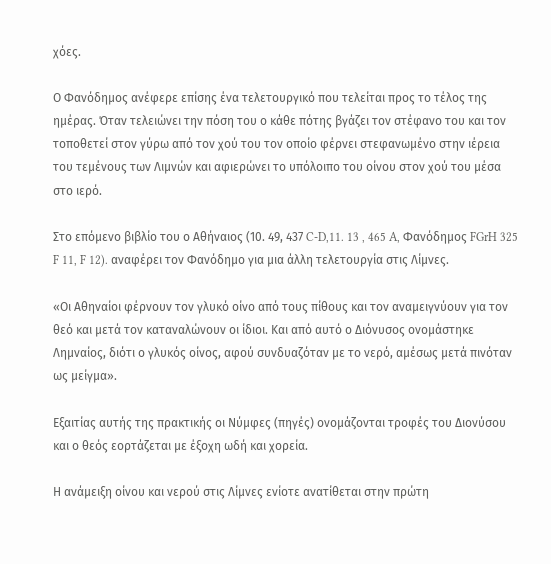χόες.

Ο Φανόδημος ανέφερε επίσης ένα τελετουργικό που τελείται προς το τέλος της ημέρας. Όταν τελειώνει την πόση του ο κάθε πότης βγάζει τον στέφανο του και τον τοποθετεί στον γύρω από τον χού του τον οποίο φέρνει στεφανωμένο στην ιέρεια του τεμένους των Λιμνών και αφιερώνει το υπόλοιπο του οίνου στον χού του μέσα στο ιερό.

Στο επόμενο βιβλίο του ο Αθήναιος (10. 49, 437 C-D,11. 13 , 465 A, Φανόδημος FGrH 325 F 11, F 12). αναφέρει τον Φανόδημο για μια άλλη τελετουργία στις Λίμνες.

«Οι Αθηναίοι φέρνουν τον γλυκό οίνο από τους πίθους και τον αναμειγνύουν για τον θεό και μετά τον καταναλώνουν οι ίδιοι. Και από αυτό ο Διόνυσος ονομάστηκε Λημναίος, διότι ο γλυκός οίνος, αφού συνδυαζόταν με το νερό, αμέσως μετά πινόταν ως μείγμα».

Εξαιτίας αυτής της πρακτικής οι Νύμφες (πηγές) ονομάζονται τροφές του Διονύσου και ο θεός εορτάζεται με έξοχη ωδή και χορεία.

Η ανάμειξη οίνου και νερού στις Λίμνες ενίοτε ανατίθεται στην πρώτη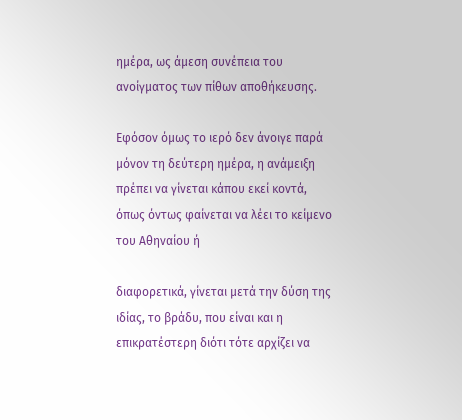ημέρα, ως άμεση συνέπεια του ανοίγματος των πίθων αποθήκευσης.

Εφόσον όμως το ιερό δεν άνοιγε παρά μόνον τη δεύτερη ημέρα, η ανάμειξη πρέπει να γίνεται κάπου εκεί κοντά, όπως όντως φαίνεται να λέει το κείμενο του Αθηναίου ή

διαφορετικά, γίνεται μετά την δύση της ιδίας, το βράδυ, που είναι και η επικρατέστερη διότι τότε αρχίζει να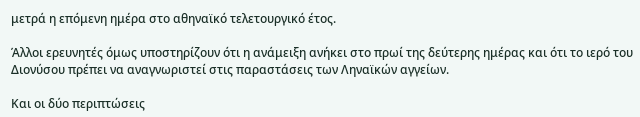μετρά η επόμενη ημέρα στο αθηναϊκό τελετουργικό έτος.

Άλλοι ερευνητές όμως υποστηρίζουν ότι η ανάμειξη ανήκει στο πρωί της δεύτερης ημέρας και ότι το ιερό του Διονύσου πρέπει να αναγνωριστεί στις παραστάσεις των Ληναϊκών αγγείων.

Και οι δύο περιπτώσεις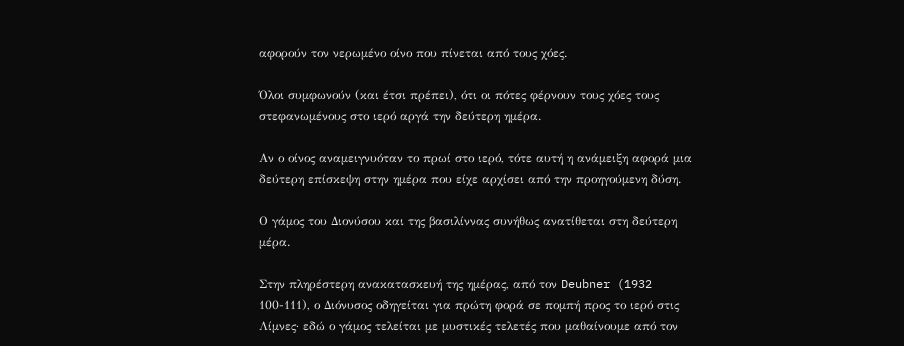αφορούν τον νερωμένο οίνο που πίνεται από τους χόες.

Όλοι συμφωνούν (και έτσι πρέπει), ότι οι πότες φέρνουν τους χόες τους στεφανωμένους στο ιερό αργά την δεύτερη ημέρα.

Αν ο οίνος αναμειγνυόταν το πρωί στο ιερό, τότε αυτή η ανάμειξη αφορά μια δεύτερη επίσκεψη στην ημέρα που είχε αρχίσει από την προηγούμενη δύση.

Ο γάμος του Διονύσου και της βασιλίννας συνήθως ανατίθεται στη δεύτερη μέρα.

Στην πληρέστερη ανακατασκευή της ημέρας, από τον Deubner (1932 100-111), ο Διόνυσος οδηγείται για πρώτη φορά σε πομπή προς το ιερό στις Λίμνες· εδώ ο γάμος τελείται με μυστικές τελετές που μαθαίνουμε από τον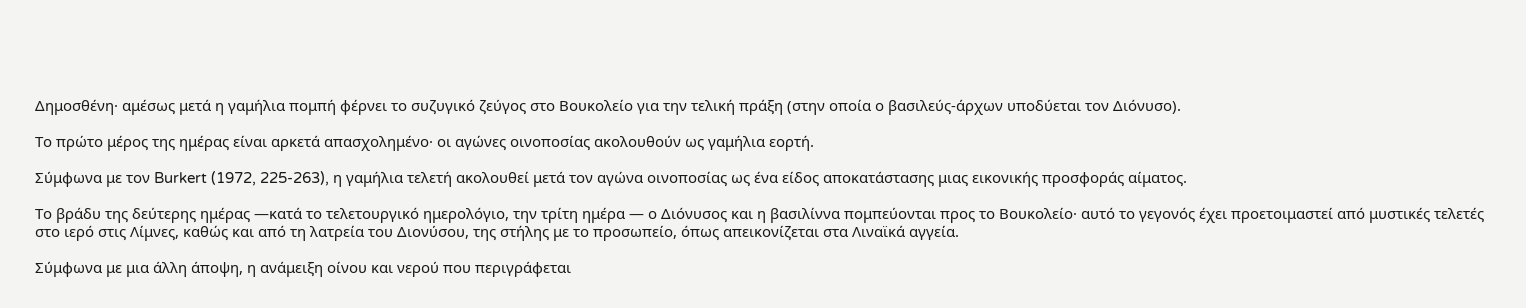Δημοσθένη· αμέσως μετά η γαμήλια πομπή φέρνει το συζυγικό ζεύγος στο Βουκολείο για την τελική πράξη (στην οποία ο βασιλεύς-άρχων υποδύεται τον Διόνυσο).

Το πρώτο μέρος της ημέρας είναι αρκετά απασχολημένο· οι αγώνες οινοποσίας ακολουθούν ως γαμήλια εορτή.

Σύμφωνα με τον Burkert (1972, 225-263), η γαμήλια τελετή ακολουθεί μετά τον αγώνα οινοποσίας ως ένα είδος αποκατάστασης μιας εικονικής προσφοράς αίματος.

Το βράδυ της δεύτερης ημέρας —κατά το τελετουργικό ημερολόγιο, την τρίτη ημέρα — ο Διόνυσος και η βασιλίννα πομπεύονται προς το Βουκολείο· αυτό το γεγονός έχει προετοιμαστεί από μυστικές τελετές στο ιερό στις Λίμνες, καθώς και από τη λατρεία του Διονύσου, της στήλης με το προσωπείο, όπως απεικονίζεται στα Λιναϊκά αγγεία.

Σύμφωνα με μια άλλη άποψη, η ανάμειξη οίνου και νερού που περιγράφεται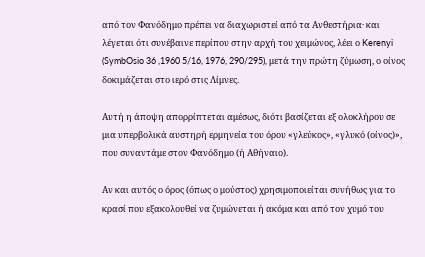από τον Φανόδημο πρέπει να διαχωριστεί από τα Ανθεστήρια· και λέγεται ότι συνέβαινε περίπου στην αρχή του χειμώνος, λέει ο Kerenyi (SymbOsio 36 ,1960 5/16, 1976, 290/295), μετά την πρώτη ζύμωση, ο οίνος δοκιμάζεται στο ιερό στις Λίμνες.

Αυτή η άποψη απορρίπτεται αμέσως, διότι βασίζεται εξ ολοκλήρου σε μια υπερβολικά αυστηρή ερμηνεία του όρου «γλεύκος», «γλυκό (οίνος)», που συναντάμε στον Φανόδημο (ή Αθήναιο).

Αν και αυτός ο όρος (όπως ο μούστος) χρησιμοποιείται συνήθως για το κρασί που εξακολουθεί να ζυμώνεται ή ακόμα και από τον χυμό του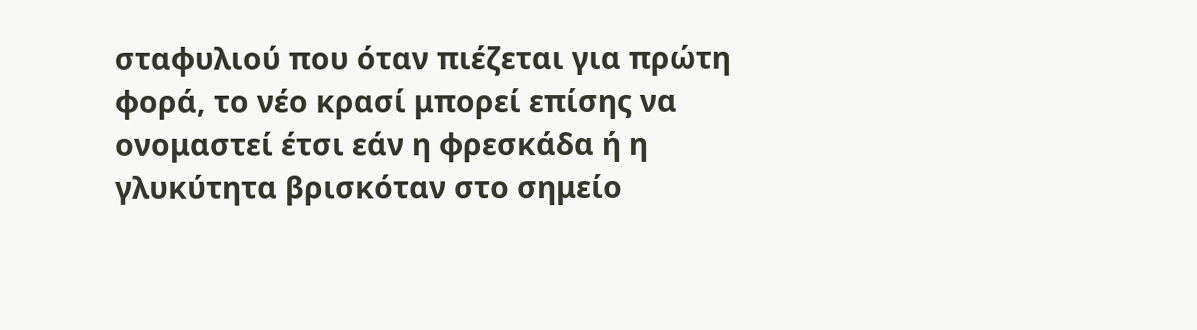σταφυλιού που όταν πιέζεται για πρώτη φορά, το νέο κρασί μπορεί επίσης να ονομαστεί έτσι εάν η φρεσκάδα ή η γλυκύτητα βρισκόταν στο σημείο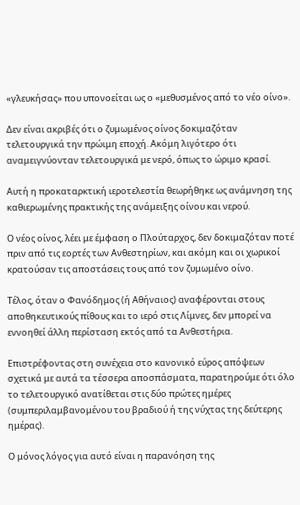«γλευκήσας» που υπονοείται ως ο «μεθυσμένος από το νέο οίνο».

Δεν είναι ακριβές ότι ο ζυμωμένος οίνος δοκιμαζόταν τελετουργικά την πρώιμη εποχή. Ακόμη λιγότερο ότι αναμειγνύονταν τελετουργικά με νερό, όπως το ώριμο κρασί.

Αυτή η προκαταρκτική ιεροτελεστία θεωρήθηκε ως ανάμνηση της καθιερωμένης πρακτικής της ανάμειξης οίνου και νερού.

Ο νέος οίνος, λέει με έμφαση ο Πλούταρχος, δεν δοκιμαζόταν ποτέ πριν από τις εορτές των Ανθεστηρίων, και ακόμη και οι χωρικοί κρατούσαν τις αποστάσεις τους από τον ζυμωμένο οίνο.

Τέλος, όταν ο Φανόδημος (ή Αθήναιος) αναφέρονται στους αποθηκευτικούς πίθους και το ιερό στις Λίμνες, δεν μπορεί να εννοηθεί άλλη περίσταση εκτός από τα Ανθεστήρια.

Επιστρέφοντας στη συνέχεια στο κανονικό εύρος απόψεων σχετικά με αυτά τα τέσσερα αποσπάσματα, παρατηρούμε ότι όλο το τελετουργικό ανατίθεται στις δύο πρώτες ημέρες (συμπεριλαμβανομένου του βραδιού ή της νύχτας της δεύτερης ημέρας).

Ο μόνος λόγος για αυτό είναι η παρανόηση της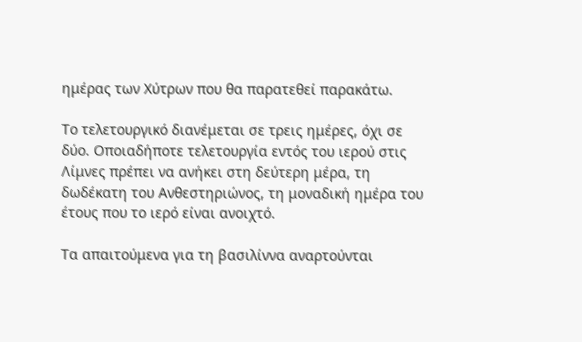ημέρας των Χύτρων που θα παρατεθεί παρακάτω.

Το τελετουργικό διανέμεται σε τρεις ημέρες, όχι σε δύο. Οποιαδήποτε τελετουργία εντός του ιερού στις Λίμνες πρέπει να ανήκει στη δεύτερη μέρα, τη δωδέκατη του Ανθεστηριώνος, τη μοναδική ημέρα του έτους που το ιερό είναι ανοιχτό.

Τα απαιτούμενα για τη βασιλίννα αναρτούνται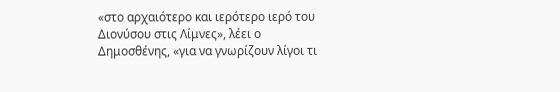«στο αρχαιότερο και ιερότερο ιερό του Διονύσου στις Λίμνες», λέει ο Δημοσθένης, «για να γνωρίζουν λίγοι τι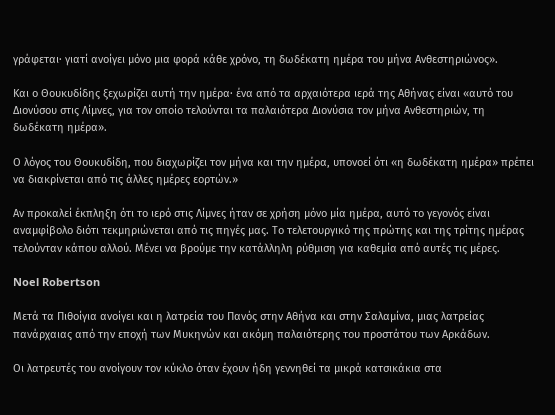γράφεται· γιατί ανοίγει μόνο μια φορά κάθε χρόνο, τη δωδέκατη ημέρα του μήνα Ανθεστηριώνος».

Και ο Θουκυδίδης ξεχωρίζει αυτή την ημέρα· ένα από τα αρχαιότερα ιερά της Αθήνας είναι «αυτό του Διονύσου στις Λίμνες, για τον οποίο τελούνται τα παλαιότερα Διονύσια τον μήνα Ανθεστηριών, τη δωδέκατη ημέρα».

Ο λόγος του Θουκυδίδη, που διαχωρίζει τον μήνα και την ημέρα, υπονοεί ότι «η δωδέκατη ημέρα» πρέπει να διακρίνεται από τις άλλες ημέρες εορτών.»

Αν προκαλεί έκπληξη ότι το ιερό στις Λίμνες ήταν σε χρήση μόνο μία ημέρα, αυτό το γεγονός είναι αναμφίβολο διότι τεκμηριώνεται από τις πηγές μας. Το τελετουργικό της πρώτης και της τρίτης ημέρας τελούνταν κάπου αλλού. Μένει να βρούμε την κατάλληλη ρύθμιση για καθεμία από αυτές τις μέρες.

Noel Robertson

Μετά τα Πιθοίγια ανοίγει και η λατρεία του Πανός στην Αθήνα και στην Σαλαμίνα, μιας λατρείας πανάρχαιας από την εποχή των Μυκηνών και ακόμη παλαιότερης του προστάτου των Αρκάδων.

Οι λατρευτές του ανοίγουν τον κύκλο όταν έχουν ήδη γεννηθεί τα μικρά κατσικάκια στα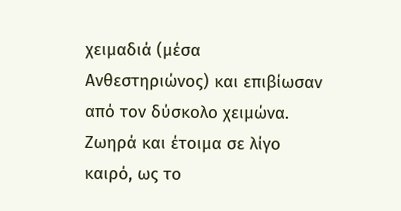χειμαδιά (μέσα Ανθεστηριώνος) και επιβίωσαν από τον δύσκολο χειμώνα. Ζωηρά και έτοιμα σε λίγο καιρό, ως το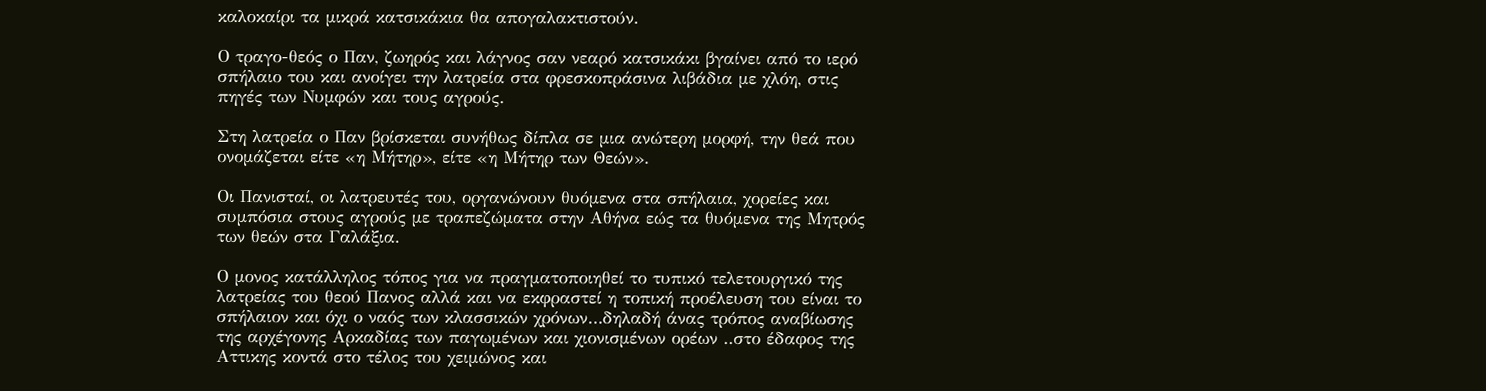καλοκαίρι τα μικρά κατσικάκια θα απογαλακτιστούν.

Ο τραγο-θεός ο Παν, ζωηρός και λάγνος σαν νεαρό κατσικάκι βγαίνει από το ιερό σπήλαιο του και ανοίγει την λατρεία στα φρεσκοπράσινα λιβάδια με χλόη, στις πηγές των Νυμφών και τους αγρούς.

Στη λατρεία ο Παν βρίσκεται συνήθως δίπλα σε μια ανώτερη μορφή, την θεά που ονομάζεται είτε «η Μήτηρ», είτε «η Μήτηρ των Θεών».

Οι Πανισταί, οι λατρευτές του, οργανώνουν θυόμενα στα σπήλαια, χορείες και συμπόσια στους αγρούς με τραπεζώματα στην Αθήνα εώς τα θυόμενα της Μητρός των θεών στα Γαλάξια.

Ο μονος κατάλληλος τόπος για να πραγματοποιηθεί το τυπικό τελετουργικό της λατρείας του θεού Πανος αλλά και να εκφραστεί η τοπική προέλευση του είναι το σπήλαιον και όχι ο ναός των κλασσικών χρόνων…δηλαδή άνας τρόπος αναβίωσης της αρχέγονης Αρκαδίας των παγωμένων και χιονισμένων ορέων ..στο έδαφος της Αττικης κοντά στο τέλος του χειμώνος και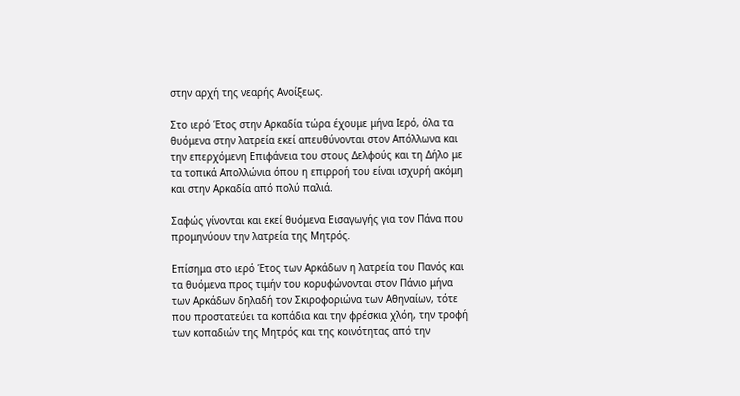στην αρχή της νεαρής Ανοίξεως.

Στο ιερό Έτος στην Αρκαδία τώρα έχουμε μήνα Ιερό, όλα τα θυόμενα στην λατρεία εκεί απευθύνονται στον Απόλλωνα και την επερχόμενη Επιφάνεια του στους Δελφούς και τη Δήλο με τα τοπικά Απολλώνια όπου η επιρροή του είναι ισχυρή ακόμη και στην Αρκαδία από πολύ παλιά.

Σαφώς γίνονται και εκεί θυόμενα Εισαγωγής για τον Πάνα που προμηνύουν την λατρεία της Μητρός.

Επίσημα στο ιερό Έτος των Αρκάδων η λατρεία του Πανός και τα θυόμενα προς τιμήν του κορυφώνονται στον Πάνιο μήνα των Αρκάδων δηλαδή τον Σκιροφοριώνα των Αθηναίων, τότε που προστατεύει τα κοπάδια και την φρέσκια χλόη, την τροφή των κοπαδιών της Μητρός και της κοινότητας από την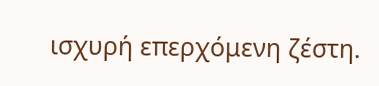ισχυρή επερχόμενη ζέστη.